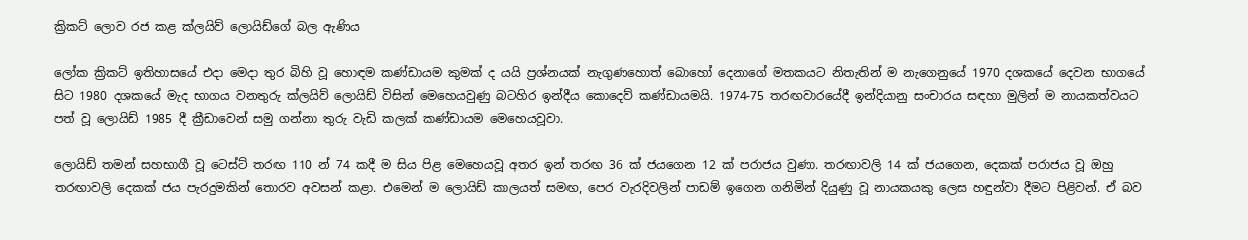ක්‍රිකට් ලොව රජ කළ ක්ලයිව් ලොයිඩ්ගේ බල ඇණිය

ලෝක ක්‍රිකට් ඉතිහාසයේ එදා මෙදා තුර බිහි වූ හොඳම කණ්ඩායම කුමක් ද යයි ප්‍රශ්නයක් නැගුණහොත් බොහෝ දෙනාගේ මතකයට නිතැතින් ම නැගෙනුයේ 1970 දශකයේ දෙවන භාගයේ සිට 1980 දශකයේ මැද භාගය වනතුරු ක්ලයිව් ලොයිඩ් විසින් මෙහෙයවුණු බටහිර ඉන්දීය කොදෙව් කණ්ඩායමයි. 1974-75 තරඟවාරයේදී ඉන්දියානු සංචාරය සඳහා මුලින් ම නායකත්වයට පත් වූ ලොයිඩ් 1985 දී ක්‍රීඩාවෙන් සමු ගන්නා තුරු වැඩි කලක් කණ්ඩායම මෙහෙයවූවා.

ලොයිඩ් තමන් සහභාගී වූ ටෙස්ට් තරඟ 110 න් 74 කදී ම සිය පිළ මෙහෙයවූ අතර ඉන් තරඟ 36 ක් ජයගෙන 12 ක් පරාජය වුණා. තරඟාවලි 14 ක් ජයගෙන, දෙකක් පරාජය වූ ඔහු තරඟාවලි දෙකක් ජය පැරදුමකින් තොරව අවසන් කළා. එමෙන් ම ලොයිඩ් කාලයත් සමඟ, පෙර වැරදිවලින් පාඩම් ඉගෙන ගනිමින් දියුණු වූ නායකයකු ලෙස හඳුන්වා දීමට පිළිවන්. ඒ බව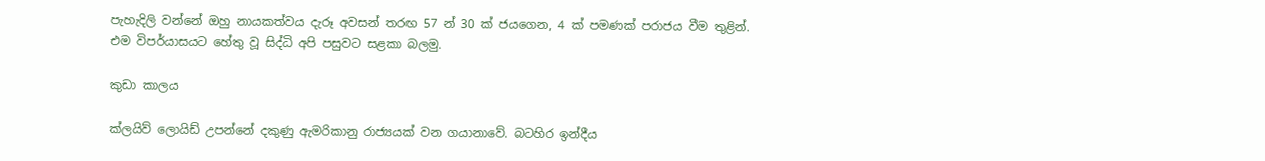පැහැදිලි වන්නේ ඔහු නායකත්වය දැරූ අවසන් තරඟ 57 න් 30 ක් ජයගෙන, 4 ක් පමණක් පරාජය වීම තුළින්. එම විපර්යාසයට හේතු වූ සිද්ධි අපි පසුවට සළකා බලමු.

කුඩා කාලය

ක්ලයිව් ලොයිඩ් උපන්නේ දකුණු ඇමරිකානු රාජ්‍යයක් වන ගයානාවේ. බටහිර ඉන්දීය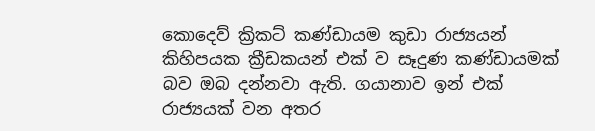කොදෙව් ක්‍රිකට් කණ්ඩායම කුඩා රාජ්‍යයන් කිහිපයක ක්‍රීඩකයන් එක් ව සෑදුණ කණ්ඩායමක් බව ඔබ දන්නවා ඇති. ගයානාව ඉන් එක් රාජ්‍යයක් වන අතර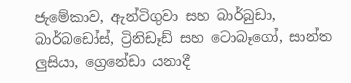ජැමේකාව, ඇන්ටිගුවා සහ බාර්බුඩා, බාර්බඩෝස්, ට්‍රිනිඩෑඩ් සහ ටොබෑගෝ, සාන්ත ලුසියා, ග්‍රෙනේඩා යනාදී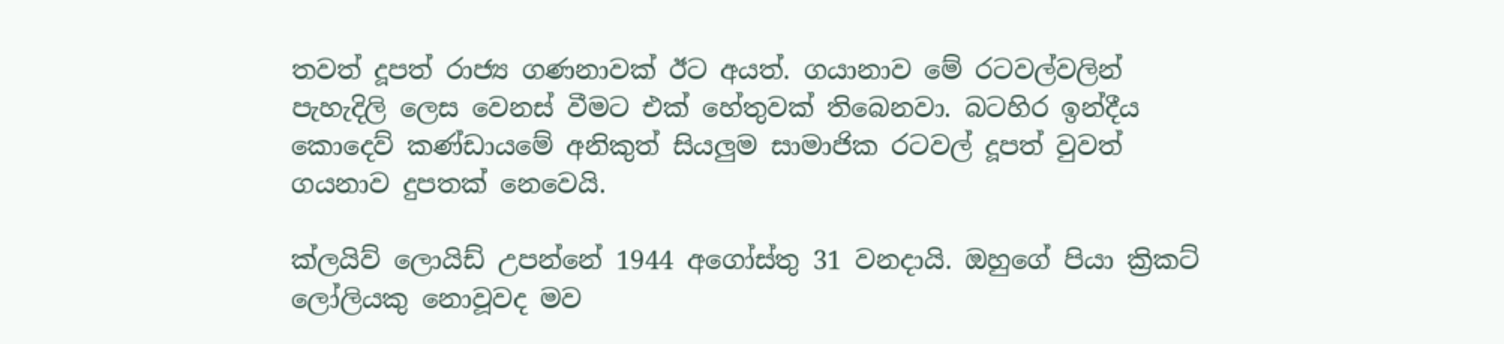තවත් දූපත් රාජ්‍ය ගණනාවක් ඊට අයත්. ගයානාව මේ රටවල්වලින් පැහැදිලි ලෙස වෙනස් වීමට එක් හේතුවක් තිබෙනවා. බටහිර ඉන්දීය කොදෙව් කණ්ඩායමේ අනිකුත් සියලුම සාමාජික රටවල් දූපත් වුවත් ගයනාව දුපතක් නෙවෙයි.

ක්ලයිව් ලොයිඩ් උපන්නේ 1944 අගෝස්තු 31 වනදායි. ඔහුගේ පියා ක්‍රිකට් ලෝලියකු නොවූවද මව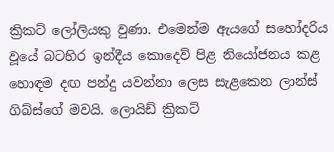ක්‍රිකට් ලෝලියකු වුණා. එමෙන්ම ඇයගේ සහෝදරිය වූයේ බටහිර ඉන්දීය කොදෙව් පිළ නියෝජනය කළ හොඳම දඟ පන්දු යවන්නා ලෙස සැළකෙන ලාන්ස් ගිබ්ස්ගේ මවයි. ලොයිඩ් ක්‍රිකට්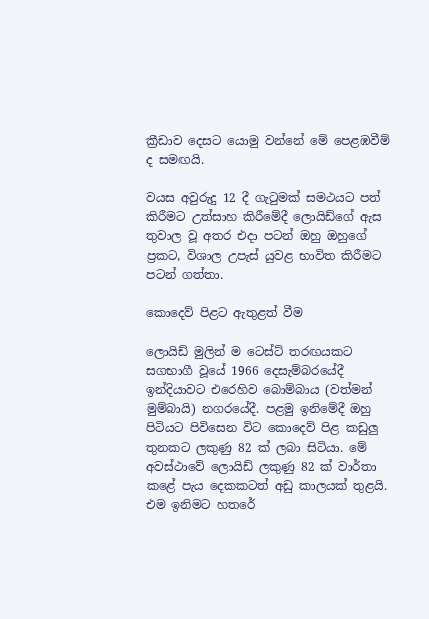ක්‍රීඩාව දෙසට යොමු වන්නේ මේ පෙළඹවීම් ද සමඟයි.

වයස අවුරුදු 12 දී ගැටුමක් සමථයට පත් කිරීමට උත්සාහ කිරීමේදී ලොයිඩ්ගේ ඇස තුවාල වූ අතර එදා පටන් ඔහු ඔහුගේ ප්‍රකට, විශාල උපැස් යුවළ භාවිත කිරීමට පටන් ගත්තා.

කොදෙව් පිළට ඇතුළත් වීම

ලොයිඩ් මුලින් ම ටෙස්ට් තරඟයකට සගභාගී වූයේ 1966 දෙසැම්බරයේදී ඉන්දියාවට එරෙහිව බොම්බාය (වත්මන් මුම්බායි) නගරයේදී. පළමු ඉනිමේදී ඔහු පිටියට පිවිසෙන විට කොදෙව් පිළ කඩුලු තුනකට ලකුණු 82 ක් ලබා සිටියා. මේ අවස්ථාවේ ලොයිඩ් ලකුණු 82 ක් වාර්තා කළේ පැය දෙකකටත් අඩු කාලයක් තුළයි. එම ඉනිමට හතරේ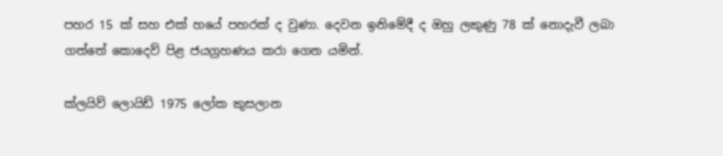පහර 15 ක් සහ එක් හයේ පහරක් ද වුණා. දෙවන ඉනිමේදී ද ඔහු ලකුණු 78 ක් නොදැවී ලබා ගත්තේ කොදෙව් පිළ ජයග්‍රහණය කරා ගෙන යමින්.

ක්ලයිව් ලොයිඩ් 1975 ලෝක කුසලාන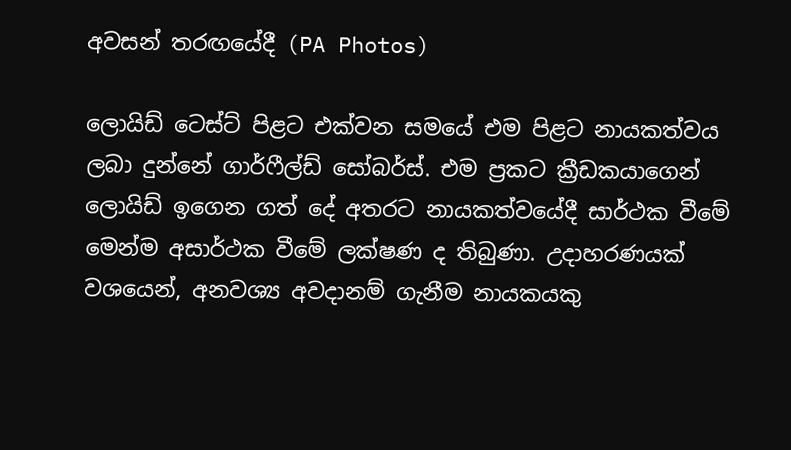අවසන් තරඟයේදී (PA Photos)

ලොයිඩ් ටෙස්ට් පිළට එක්වන සමයේ එම පිළට නායකත්වය ලබා දුන්නේ ගාර්ෆීල්ඩ් සෝබර්ස්. එම ප්‍රකට ක්‍රීඩකයාගෙන් ලොයිඩ් ඉගෙන ගත් දේ අතරට නායකත්වයේදී සාර්ථක වීමේ මෙන්ම අසාර්ථක වීමේ ලක්ෂණ ද තිබුණා. උදාහරණයක් වශයෙන්, අනවශ්‍ය අවදානම් ගැනීම නායකයකු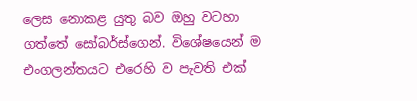ලෙස නොකළ යුතු බව ඔහු වටහා ගත්තේ සෝබර්ස්ගෙන්. විශේෂයෙන් ම එංගලන්තයට එරෙහි ව පැවති එක්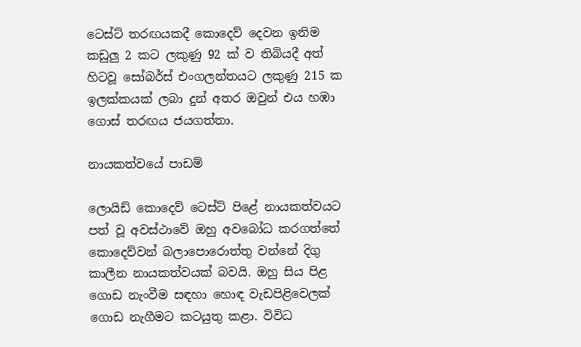ටෙස්ට් තරඟයකදී කොදෙව් දෙවන ඉනිම කඩුලු 2 කට ලකුණු 92 ක් ව තිබියදී අත් හිටවූ සෝබර්ස් එංගලන්තයට ලකුණු 215 ක ඉලක්කයක් ලබා දුන් අතර ඔවුන් එය හඹා ගොස් තරඟය ජයගත්තා.

නායකත්වයේ පාඩම්

ලොයිඩ් කොදෙව් ටෙස්ට් පිළේ නායකත්වයට පත් වූ අවස්ථාවේ ඔහු අවබෝධ කරගත්තේ කොදෙව්වන් බලාපොරොත්තු වන්නේ දිගු කාලීන නායකත්වයක් බවයි. ඔහු සිය පිළ ගොඩ නැංවීම සඳහා හොඳ වැඩපිළිවෙලක් ගොඩ නැගීමට කටයුතු කළා. විවිධ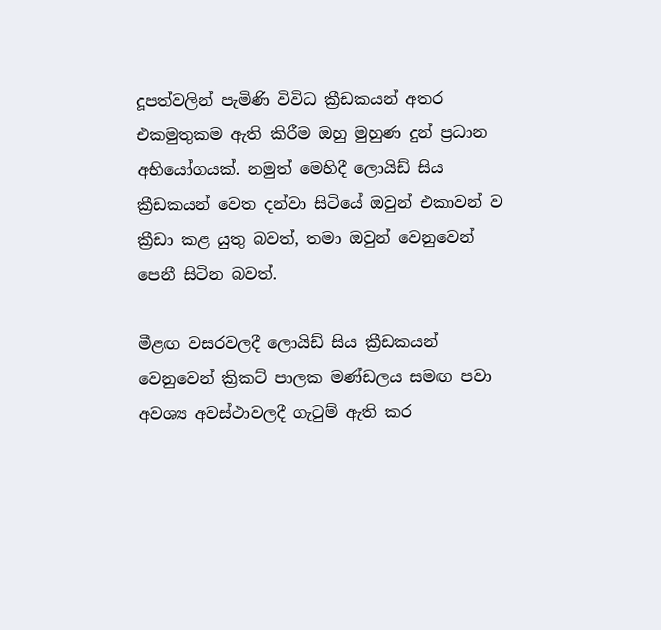දූපත්වලින් පැමිණි විවිධ ක්‍රීඩකයන් අතර එකමුතුකම ඇති කිරීම ඔහු මුහුණ දුන් ප්‍රධාන අභියෝගයක්. නමුත් මෙහිදී ලොයිඩ් සිය ක්‍රීඩකයන් වෙත දන්වා සිටියේ ඔවුන් එකාවන් ව ක්‍රීඩා කළ යුතු බවත්, තමා ඔවුන් වෙනුවෙන් පෙනී සිටින බවත්.

මීළඟ වසරවලදී ලොයිඩ් සිය ක්‍රීඩකයන් වෙනුවෙන් ක්‍රිකට් පාලක මණ්ඩලය සමඟ පවා අවශ්‍ය අවස්ථාවලදී ගැටුම් ඇති කර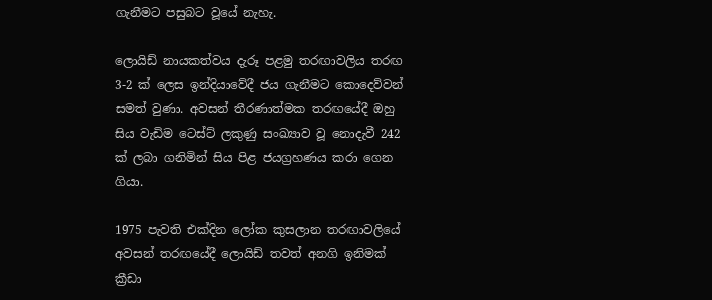ගැනීමට පසුබට වූයේ නැහැ.

ලොයිඩ් නායකත්වය දැරූ පළමු තරඟාවලිය තරඟ 3-2 ක් ලෙස ඉන්දියාවේදී ජය ගැනීමට කොදෙව්වන් සමත් වුණා. අවසන් තීරණාත්මක තරඟයේදී ඔහු සිය වැඩිම ටෙස්ට් ලකුණු සංඛ්‍යාව වූ නොදැවී 242 ක් ලබා ගනිමින් සිය පිළ ජයග්‍රහණය කරා ගෙන ගියා.

1975 පැවති එක්දින ලෝක කුසලාන තරඟාවලියේ අවසන් තරඟයේදී ලොයිඩ් තවත් අනගි ඉනිමක් ක්‍රීඩා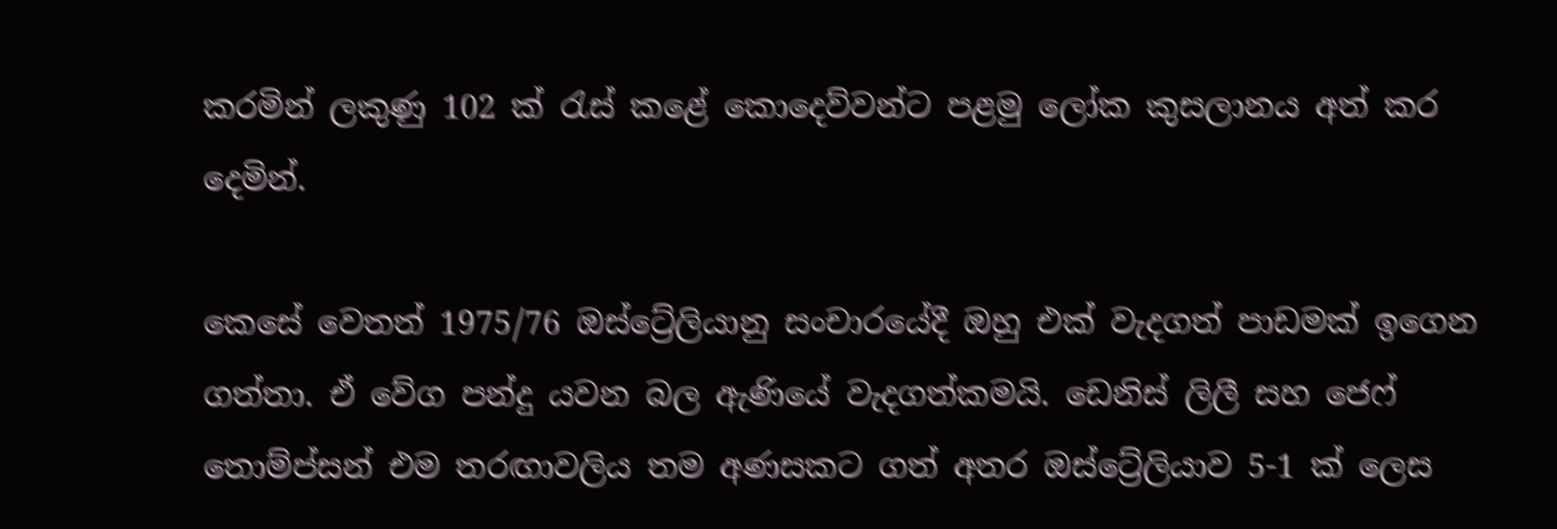කරමින් ලකුණු 102 ක් රැස් කළේ කොදෙව්වන්ට පළමු ලෝක කුසලානය අත් කර දෙමින්.

කෙසේ වෙතත් 1975/76 ඔස්ට්‍රේලියානු සංචාරයේදී ඔහු එක් වැදගත් පාඩමක් ඉගෙන ගත්තා. ඒ වේග පන්දු යවන බල ඇණියේ වැදගත්කමයි. ඩෙනිස් ලිලී සහ ජෙෆ් තොම්ප්සන් එම තරඟාවලිය තම අණසකට ගත් අතර ඔස්ට්‍රේලියාව 5-1 ක් ලෙස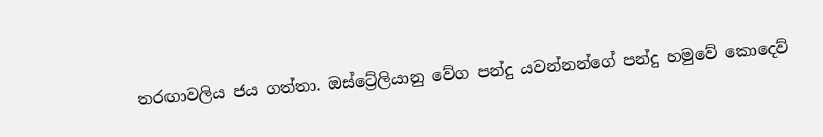තරඟාවලිය ජය ගත්තා. ඔස්ට්‍රේලියානු වේග පන්දු යවන්නන්ගේ පන්දු හමුවේ කොදෙව්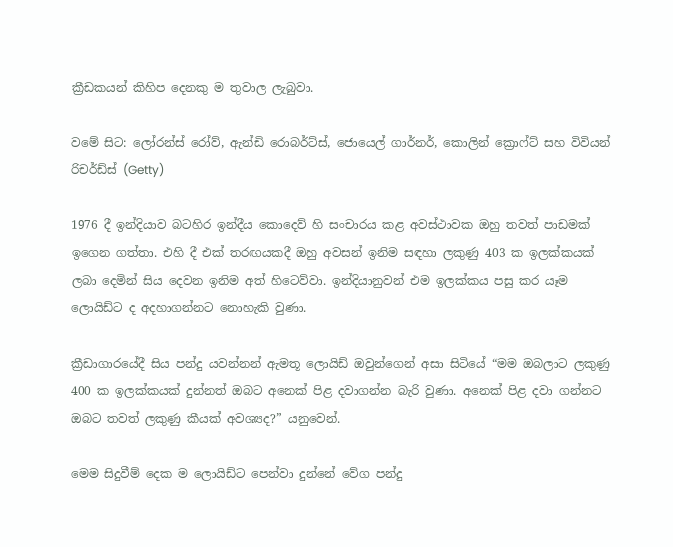ක්‍රීඩකයන් කිහිප දෙනකු ම තුවාල ලැබුවා.

වමේ සිට: ලෝරන්ස් රෝව්, ඇන්ඩි රොබර්ට්ස්, ජොයෙල් ගාර්නර්, කොලින් ක්‍රොෆ්ට් සහ විවියන් රිචර්ඩ්ස් (Getty)

1976 දී ඉන්දියාව බටහිර ඉන්දීය කොදෙව් හි සංචාරය කළ අවස්ථාවක ඔහු තවත් පාඩමක් ඉගෙන ගත්තා. එහි දී එක් තරඟයකදී ඔහු අවසන් ඉනිම සඳහා ලකුණු 403 ක ඉලක්කයක් ලබා දෙමින් සිය දෙවන ඉනිම අත් හිටෙව්වා. ඉන්දියානුවන් එම ඉලක්කය පසු කර යෑම ලොයිඩ්ට ද අදහාගන්නට නොහැකි වුණා.

ක්‍රීඩාගාරයේදී සිය පන්දු යවන්නන් ඇමතූ ලොයිඩ් ඔවුන්ගෙන් අසා සිටියේ “මම ඔබලාට ලකුණු 400 ක ඉලක්කයක් දුන්නත් ඔබට අනෙක් පිළ දවාගන්න බැරි වුණා. අනෙක් පිළ දවා ගන්නට ඔබට තවත් ලකුණු කීයක් අවශ්‍යද?” යනුවෙන්.

මෙම සිදුවීම් දෙක ම ලොයිඩ්ට පෙන්වා දුන්නේ වේග පන්දු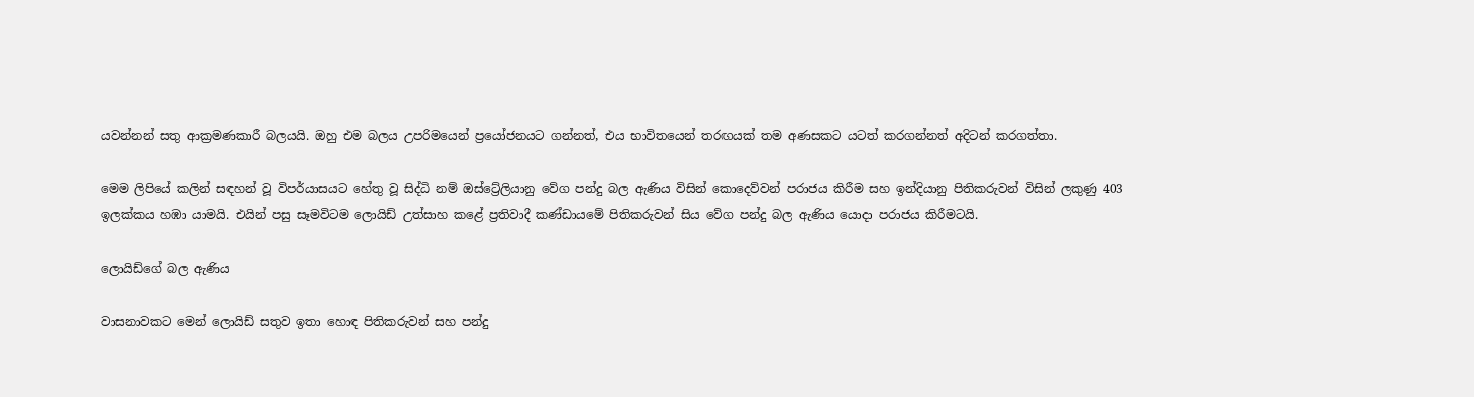යවන්නන් සතු ආක්‍රමණකාරී බලයයි. ඔහු එම බලය උපරිමයෙන් ප්‍රයෝජනයට ගන්නත්, එය භාවිතයෙන් තරඟයක් තම අණසකට යටත් කරගන්නත් අදිටන් කරගත්තා.

මෙම ලිපියේ කලින් සඳහන් වූ විපර්යාසයට හේතු වූ සිද්ධි නම් ඔස්ට්‍රේලියානු වේග පන්දු බල ඇණිය විසින් කොදෙව්වන් පරාජය කිරීම සහ ඉන්දියානු පිතිකරුවන් විසින් ලකුණු 403 ඉලක්කය හඹා යාමයි. එයින් පසු සෑමවිටම ලොයිඩ් උත්සාහ කළේ ප්‍රතිවාදී කණ්ඩායමේ පිතිකරුවන් සිය වේග පන්දු බල ඇණිය යොදා පරාජය කිරීමටයි.

ලොයිඩ්ගේ බල ඇණිය

වාසනාවකට මෙන් ලොයිඩ් සතුව ඉතා හොඳ පිතිකරුවන් සහ පන්දු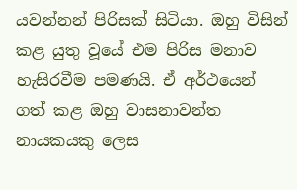යවන්නන් පිරිසක් සිටියා. ඔහු විසින් කළ යුතු වූයේ එම පිරිස මනාව හැසිරවීම පමණයි. ඒ අර්ථයෙන් ගත් කළ ඔහු වාසනාවන්‍ත නායකයකු ලෙස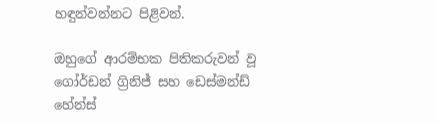හඳුන්වන්නට පිළිවන්.

ඔහුගේ ආරම්භක පිතිකරුවන් වූ ගෝර්ඩන් ග්‍රිනිජ් සහ ඩෙස්මන්ඩ් හේන්ස්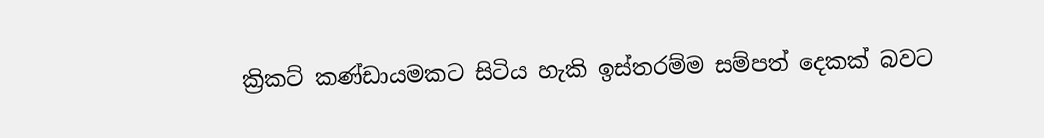ක්‍රිකට් කණ්ඩායමකට සිටිය හැකි ඉස්තරම්ම සම්පත් දෙකක් බවට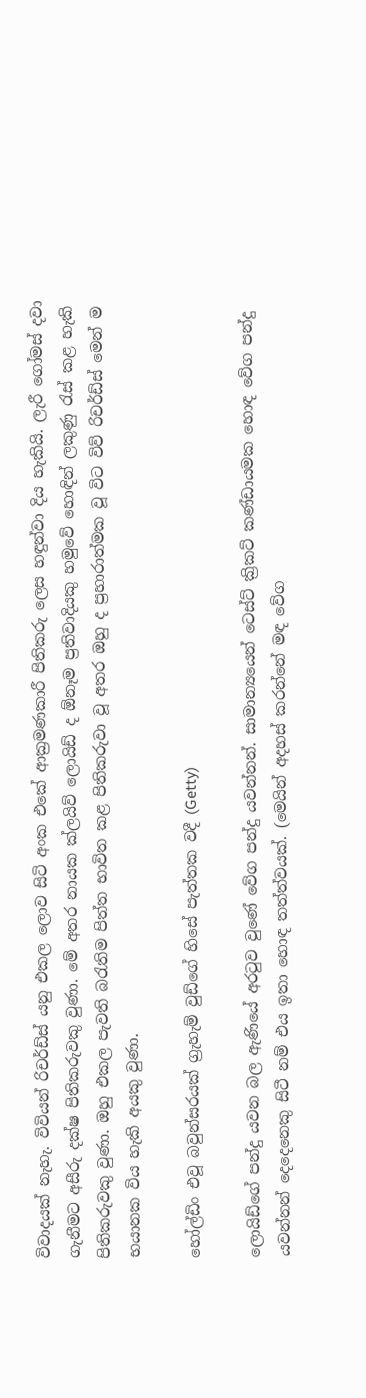විවාදයක් නැහැ. විවියන් රිචර්ඩ්ස් යනු එකල ලොව සිටි අංක එකේ ආක්‍රමණකාරී පිතිකරු ලෙස හඳුන්වා දිය හැකියි. ලැරී ගෝමස් දවා ගැනීමට අසීරු දක්ෂ පිතිකරුවකු වුණා. මේ අතර නායක ක්ලයිව් ලොයිඩ් ද ඕනෑම ප්‍රතිවාදියකු හමුවේ හොඳින් ලකුණු රැස් කළ හැකි පිතිකරුවකු වුණා. ඔහු එකල පැවති බරැතිම පිත්ත භාවිත කළ පිතිකරුවා වූ අතර ඔහු ද ප්‍රහාරාත්මක වූ විට විව් රිචර්ඩ්ස් මෙන් ම භයානක විය හැකි අයකු වුණා.

හෝල්ඩිං එවූ බවුන්සරයක් ග්‍රැහැම් වුඩ්ගේ හිසේ පැත්තක වදී (Getty)

ලොයිඩ්ගේ පන්දු යවන බල ඇණියේ අරටුව වුණේ වේග පන්දු යවන්නන්. සාමාන්‍යයෙන් ටෙස්ට් ක්‍රිකට් කණ්ඩායමක හොඳ වේග පන්දු යවන්නන් දෙදෙනෙකු සිටී නම් එය ඉතා හොඳ තත්ත්වයක්. (මෙයින් අදහස් කරන්නේ මඳ වේග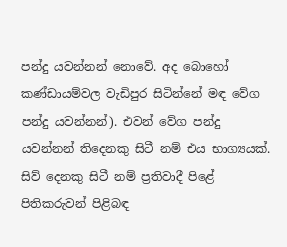පන්දු යවන්නන් නොවේ. අද බොහෝ කණ්ඩායම්වල වැඩිපුර සිටින්නේ මඳ වේග පන්දු යවන්නන්). එවන් වේග පන්දු යවන්නන් තිදෙනකු සිටී නම් එය භාග්‍යයක්. සිව් දෙනකු සිටී නම් ප්‍රතිවාදී පිළේ පිතිකරුවන් පිළිබඳ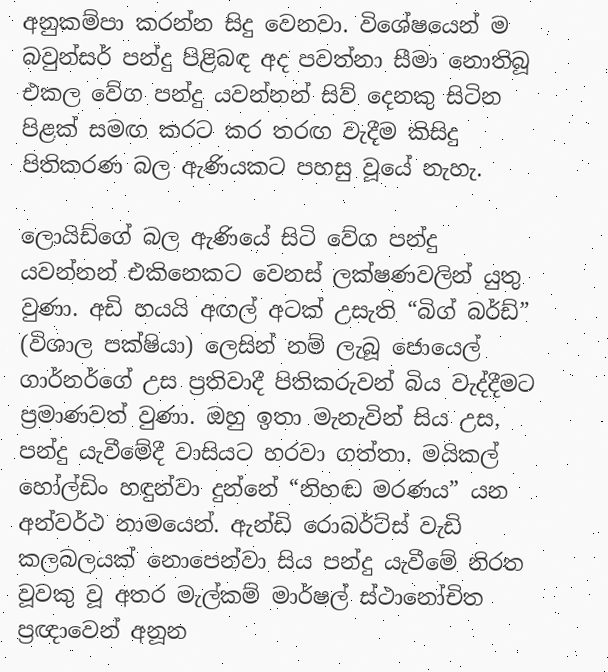අනුකම්පා කරන්න සිදු වෙනවා. විශේෂයෙන් ම බවුන්සර් පන්දු පිළිබඳ අද පවත්නා සීමා නොතිබූ එකල වේග පන්දු යවන්නන් සිව් දෙනකු සිටින පිළක් සමඟ කරට කර තරඟ වැදීම කිසිදු පිතිකරණ බල ඇණියකට පහසු වූයේ නැහැ.

ලොයිඩ්ගේ බල ඇණියේ සිටි වේග පන්දු යවන්නන් එකිනෙකට වෙනස් ලක්ෂණවලින් යුතු වුණා. අඩි හයයි අඟල් අටක් උසැති “බිග් බර්ඩ්” (විශාල පක්ෂියා) ලෙසින් නම් ලැබූ ජොයෙල් ගාර්නර්ගේ උස ප්‍රතිවාදී පිතිකරුවන් බිය වැද්දීමට ප්‍රමාණවත් වුණා. ඔහු ඉතා මැනැවින් සිය උස, පන්දු යැවීමේදී වාසියට හරවා ගත්තා. මයිකල් හෝල්ඩිං හඳුන්වා දුන්නේ “නිහඬ මරණය” යන අන්වර්ථ නාමයෙන්. ඇන්ඩි රොබර්ට්ස් වැඩි කලබලයක් නොපෙන්වා සිය පන්දු යැවීමේ නිරත වූවකු වූ අතර මැල්කම් මාර්ෂල් ස්ථානෝචිත ප්‍රඥාවෙන් අනූන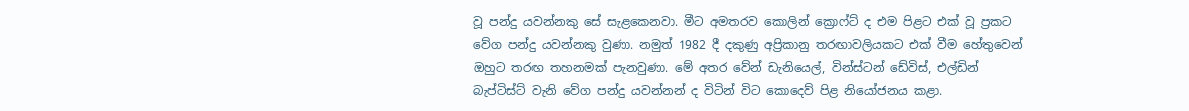වූ පන්දු යවන්නකු සේ සැළකෙනවා. මීට අමතරව කොලින් ක්‍රොෆ්ට් ද එම පිළට එක් වූ ප්‍රකට වේග පන්දු යවන්නකු වුණා. නමුත් 1982 දී දකුණු අප්‍රිකානු තරඟාවලියකට එක් වීම හේතුවෙන් ඔහුට තරඟ තහනමක් පැනවුණා. මේ අතර වේන් ඩැනියෙල්, වින්ස්ටන් ඩේවිස්, එල්ඩින් බැප්ටිස්ට් වැනි වේග පන්දු යවන්නන් ද විටින් විට කොදෙව් පිළ නියෝජනය කළා.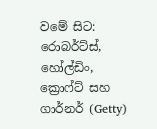වමේ සිට: රොබර්ට්ස්, හෝල්ඩිං, ක්‍රොෆ්ට් සහ ගාර්නර් (Getty)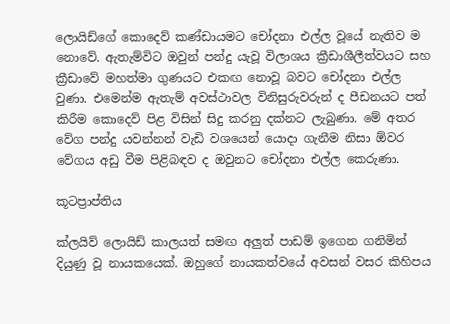ලොයිඩ්ගේ කොදෙව් කණ්ඩායමට චෝදනා එල්ල වූයේ නැතිව ම නොවේ. ඇතැම්විට ඔවුන් පන්දු යැවූ විලාශය ක්‍රීඩාශීලීත්වයට සහ ක්‍රීඩාවේ මහත්මා ගුණයට එකඟ නොවූ බවට චෝදනා එල්ල වුණා. එමෙන්ම ඇතැම් අවස්ථාවල විනිසුරුවරුන් ද පීඩනයට පත් කිරීම කොදෙව් පිළ විසින් සිදු කරනු දක්නට ලැබුණා. මේ අතර වේග පන්දු යවන්නන් වැඩි වශයෙන් යොදා ගැනීම නිසා ඕවර වේගය අඩු වීම පිළිබඳව ද ඔවුනට චෝදනා එල්ල කෙරුණා.

කූටප්‍රාප්තිය

ක්ලයිව් ලොයිඩ් කාලයත් සමඟ අලුත් පාඩම් ඉගෙන ගනිමින් දියුණු වූ නායකයෙක්. ඔහුගේ නායකත්වයේ අවසන් වසර කිහිපය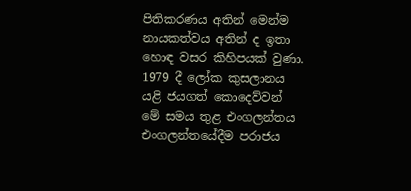පිතිකරණය අතින් මෙන්ම නායකත්වය අතින් ද ඉතා හොඳ වසර කිහිපයක් වුණා. 1979 දී ලෝක කුසලානය යළි ජයගත් කොදෙව්වන් මේ සමය තුළ එංගලන්තය එංගලන්තයේදීම පරාජය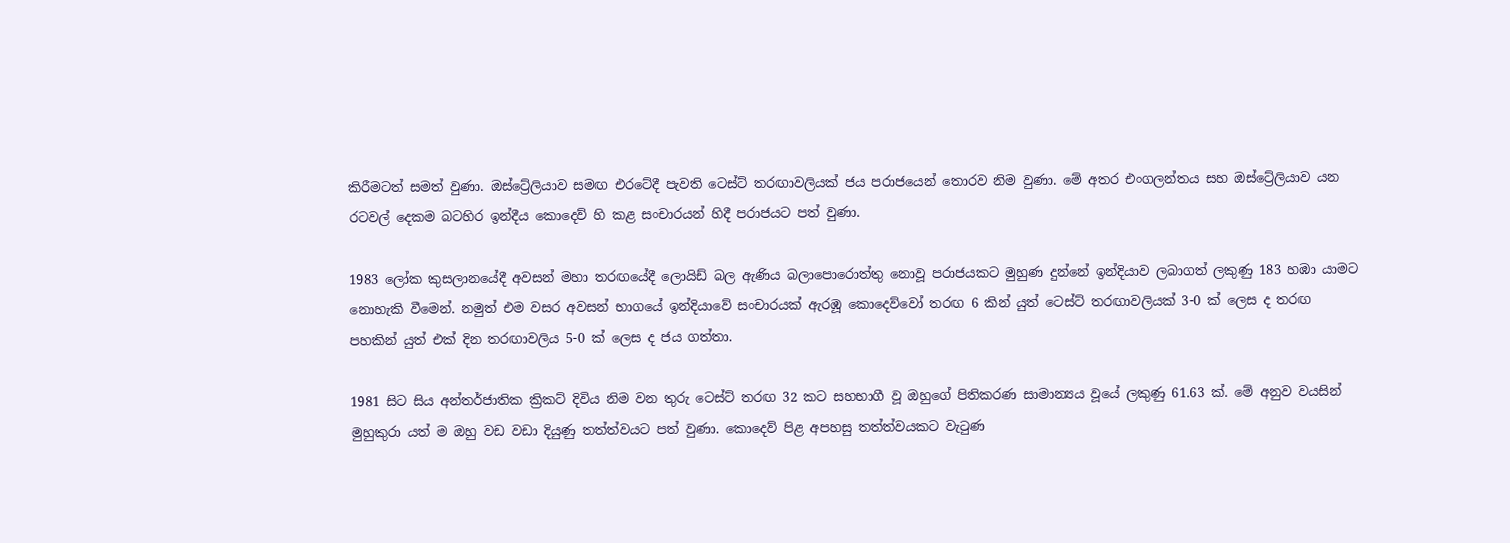කිරීමටත් සමත් වුණා. ඔස්ට්‍රේලියාව සමඟ එරටේදී පැවති ටෙස්ට් තරඟාවලියක් ජය පරාජයෙන් තොරව නිම වුණා. මේ අතර එංගලන්තය සහ ඔස්ට්‍රේලියාව යන රටවල් දෙකම බටහිර ඉන්දීය කොදෙව් හි කළ සංචාරයන් හිදී පරාජයට පත් වුණා.

1983 ලෝක කුසලානයේදී අවසන් මහා තරඟයේදී ලොයිඩ් බල ඇණිය බලාපොරොත්තු නොවූ පරාජයකට මුහුණ දුන්නේ ඉන්දියාව ලබාගත් ලකුණු 183 හඹා යාමට නොහැකි වීමෙන්. නමුත් එම වසර අවසන් භාගයේ ඉන්දියාවේ සංචාරයක් ඇරඹූ කොදෙව්වෝ තරඟ 6 කින් යුත් ටෙස්ට් තරඟාවලියක් 3-0 ක් ලෙස ද තරඟ පහකින් යුත් එක් දින තරඟාවලිය 5-0 ක් ලෙස ද ජය ගත්තා.

1981 සිට සිය අන්තර්ජාතික ක්‍රිකට් දිවිය නිම වන තුරු ටෙස්ට් තරඟ 32 කට සහභාගී වූ ඔහුගේ පිතිකරණ සාමාන්‍යය වූයේ ලකුණු 61.63 ක්. මේ අනුව වයසින් මුහුකුරා යත් ම ඔහු වඩ වඩා දියුණු තත්ත්වයට පත් වුණා. කොදෙව් පිළ අපහසු තත්ත්වයකට වැටුණ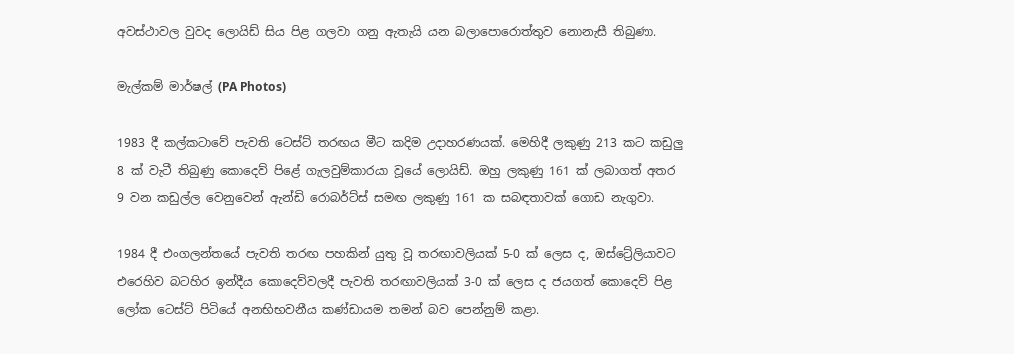අවස්ථාවල වුවද ලොයිඩ් සිය පිළ ගලවා ගනු ඇතැයි යන බලාපොරොත්තුව නොනැසී තිබුණා.

මැල්කම් මාර්ෂල් (PA Photos)

1983 දී කල්කටාවේ පැවති ටෙස්ට් තරඟය මීට කදිම උදාහරණයක්. මෙහිදී ලකුණු 213 කට කඩුලු 8 ක් වැටී තිබුණු කොදෙව් පිළේ ගැලවුම්කාරයා වූයේ ලොයිඩ්. ඔහු ලකුණු 161 ක් ලබාගත් අතර 9 වන කඩුල්ල වෙනුවෙන් ඇන්ඩි රොබර්ට්ස් සමඟ ලකුණු 161 ක සබඳතාවක් ගොඩ නැගුවා.

1984 දී එංගලන්තයේ පැවති තරඟ පහකින් යුතු වූ තරඟාවලියක් 5-0 ක් ලෙස ද, ඔස්ට්‍රේලියාවට එරෙහිව බටහිර ඉන්දීය කොදෙව්වලදී පැවති තරඟාවලියක් 3-0 ක් ලෙස ද ජයගත් කොදෙව් පිළ ලෝක ටෙස්ට් පිටියේ අනභිභවනීය කණ්ඩායම තමන් බව පෙන්නුම් කළා.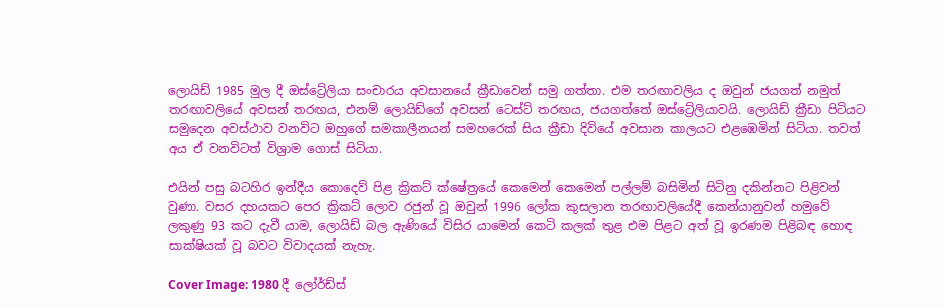ලොයිඩ් 1985 මුල දී ඔස්ට්‍රේලියා සංචාරය අවසානයේ ක්‍රීඩාවෙන් සමු ගත්තා. එම තරඟාවලිය ද ඔවුන් ජයගත් නමුත් තරඟාවලියේ අවසන් තරඟය, එනම් ලොයිඩ්ගේ අවසන් ටෙස්ට් තරඟය, ජයගත්තේ ඔස්ට්‍රේලියාවයි. ලොයිඩ් ක්‍රීඩා පිටියට සමුදෙන අවස්ථාව වනවිට ඔහුගේ සමකාලීනයන් සමහරෙක් සිය ක්‍රීඩා දිවියේ අවසාන කාලයට එළඹෙමින් සිටියා. තවත් අය ඒ වනවිටත් විශ්‍රාම ගොස් සිටියා.

එයින් පසු බටහිර ඉන්දීය කොදෙව් පිළ ක්‍රිකට් ක්ෂේත්‍රයේ කෙමෙන් කෙමෙන් පල්ලම් බසිමින් සිටිනු දකින්නට පිළිවන් වුණා. වසර දහයකට පෙර ක්‍රිකට් ලොව රජුන් වූ ඔවුන් 1996 ලෝක කුසලාන තරඟාවලියේදී කෙන්යානුවන් හමුවේ ලකුණු 93 කට දැවී යාම, ලොයිඩ් බල ඇණියේ විසිර යාමෙන් කෙටි කලක් තුළ එම පිළට අත් වූ ඉරණම පිළිබඳ හොඳ සාක්ෂියක් වූ බවට විවාදයක් නැහැ.

Cover Image: 1980 දී ලෝර්ඩ්ස්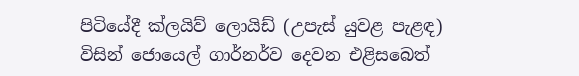පිටියේදී ක්ලයිව් ලොයිඩ් (උපැස් යුවළ පැළඳ) විසින් ජොයෙල් ගාර්නර්ව දෙවන එළිසබෙත්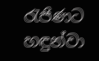රැජිණට හඳුන්වා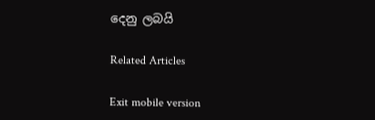දෙනු ලබයි

Related Articles

Exit mobile version